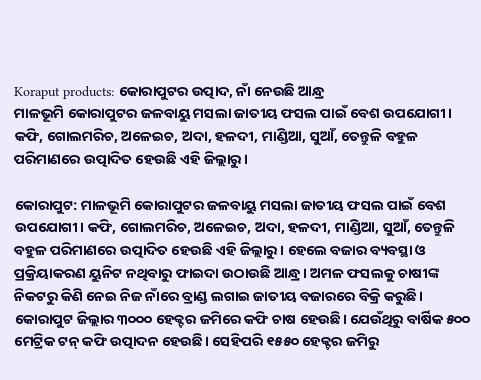Koraput products: କୋରାପୁଟର ଉତ୍ପାଦ, ନାଁ ନେଉଛି ଆନ୍ଧ୍ର
ମାଳଭୂମି କୋରାପୁଟର ଜଳବାୟୁ ମସଲା ଜାତୀୟ ଫସଲ ପାଇଁ ବେଶ ଉପଯୋଗୀ। କଫି, ଗୋଲମରିଚ, ଅଳେଇଚ, ଅଦା, ହଳଦୀ, ମାଣ୍ଡିଆ, ସୁଆଁ, ତେନ୍ତୁଳି ବହୁଳ ପରିମାଣରେ ଉତ୍ପାଦିତ ହେଉଛି ଏହି ଜିଲ୍ଲାରୁ।

କୋରାପୁଟ: ମାଳଭୂମି କୋରାପୁଟର ଜଳବାୟୁ ମସଲା ଜାତୀୟ ଫସଲ ପାଇଁ ବେଶ ଉପଯୋଗୀ। କଫି, ଗୋଲମରିଚ, ଅଳେଇଚ, ଅଦା, ହଳଦୀ, ମାଣ୍ଡିଆ, ସୁଆଁ, ତେନ୍ତୁଳି ବହୁଳ ପରିମାଣରେ ଉତ୍ପାଦିତ ହେଉଛି ଏହି ଜିଲ୍ଲାରୁ। ହେଲେ ବଜାର ବ୍ୟବସ୍ଥା ଓ ପ୍ରକ୍ରିୟାକରଣ ୟୁନିଟ ନଥିବାରୁ ଫାଇଦା ଉଠାଉଛି ଆନ୍ଧ୍ର। ଅମଳ ଫସଲକୁ ଚାଷୀଙ୍କ ନିକଟରୁ କିଣି ନେଇ ନିଜ ନାଁରେ ବ୍ରାଣ୍ଡ ଲଗାଇ ଜାତୀୟ ବଜାରରେ ବିକ୍ରି କରୁଛି।
କୋରାପୁଟ ଜିଲ୍ଲାର ୩୦୦୦ ହେକ୍ଟର ଜମିରେ କଫି ଚାଷ ହେଉଛି। ଯେଉଁଥିରୁ ବାର୍ଷିକ ୫୦୦ ମେଟ୍ରିକ ଟନ୍ କଫି ଉତ୍ପାଦନ ହେଉଛି। ସେହିପରି ୧୫୫୦ ହେକ୍ଟର ଜମିରୁ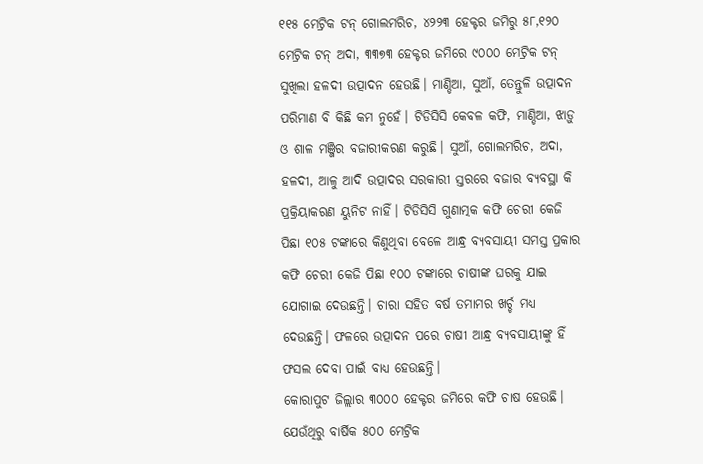୧୧୫ ମେଟ୍ରିକ ଟନ୍ ଗୋଲମରିଚ, ୪୨୨୩ ହେକ୍ଟର ଜମିରୁ ୫୮,୧୨୦ ମେଟ୍ରିକ ଟନ୍ ଅଦା, ୩୩୭୩ ହେକ୍ଟର ଜମିରେ ୯୦୦୦ ମେଟ୍ରିକ ଟନ୍ ସୁଖିଲା ହଳଦୀ ଉତ୍ପାଦନ ହେଉଛି। ମାଣ୍ଡିଆ, ସୁଆଁ, ତେନ୍ତୁଳି ଉତ୍ପାଦନ ପରିମାଣ ବି କିଛି କମ ନୁହେଁ। ଟିଡିସିସି କେବଳ କଫି, ମାଣ୍ଡିଆ, ଝାଡ଼ୁ ଓ ଶାଳ ମଞ୍ଜିର ବଜାରୀକରଣ କରୁଛି। ସୁଆଁ, ଗୋଲମରିଚ, ଅଦା, ହଳଦୀ, ଆଳୁ ଆଦି ଉତ୍ପାଦର ସରକାରୀ ସ୍ତରରେ ବଜାର ବ୍ୟବସ୍ଥା କି ପ୍ରକ୍ରିୟାକରଣ ୟୁନିଟ ନାହିଁ। ଟିଡିସିସି ଗୁଣାତ୍ମକ କଫି ଚେରୀ କେଜି ପିଛା ୧୦୫ ଟଙ୍କାରେ କିଣୁଥିବା ବେଳେ ଆନ୍ଧ୍ର ବ୍ୟବସାୟୀ ସମସ୍ତ ପ୍ରକାର କଫି ଚେରୀ କେଜି ପିଛା ୧୦୦ ଟଙ୍କାରେ ଚାଷୀଙ୍କ ଘରକୁ ଯାଇ ଯୋଗାଇ ଦେଉଛନ୍ତି। ଚାରା ସହିତ ବର୍ଷ ତମାମର ଖର୍ଚ୍ଚ ମଧ୍ୟ ଦେଉଛନ୍ତି। ଫଳରେ ଉତ୍ପାଦନ ପରେ ଚାଷୀ ଆନ୍ଧ୍ର ବ୍ୟବସାୟୀଙ୍କୁ ହିଁ ଫସଲ ଦେବା ପାଇଁ ବାଧ୍ୟ ହେଉଛନ୍ତି।
କୋରାପୁଟ ଜିଲ୍ଲାର ୩୦୦୦ ହେକ୍ଟର ଜମିରେ କଫି ଚାଷ ହେଉଛି। ଯେଉଁଥିରୁ ବାର୍ଷିକ ୫୦୦ ମେଟ୍ରିକ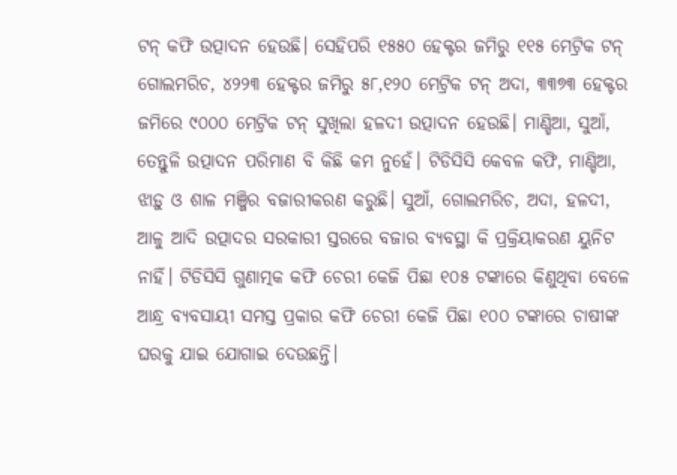ଟନ୍ କଫି ଉତ୍ପାଦନ ହେଉଛି। ସେହିପରି ୧୫୫୦ ହେକ୍ଟର ଜମିରୁ ୧୧୫ ମେଟ୍ରିକ ଟନ୍ ଗୋଲମରିଚ, ୪୨୨୩ ହେକ୍ଟର ଜମିରୁ ୫୮,୧୨୦ ମେଟ୍ରିକ ଟନ୍ ଅଦା, ୩୩୭୩ ହେକ୍ଟର ଜମିରେ ୯୦୦୦ ମେଟ୍ରିକ ଟନ୍ ସୁଖିଲା ହଳଦୀ ଉତ୍ପାଦନ ହେଉଛି। ମାଣ୍ଡିଆ, ସୁଆଁ, ତେନ୍ତୁଳି ଉତ୍ପାଦନ ପରିମାଣ ବି କିଛି କମ ନୁହେଁ। ଟିଡିସିସି କେବଳ କଫି, ମାଣ୍ଡିଆ, ଝାଡ଼ୁ ଓ ଶାଳ ମଞ୍ଜିର ବଜାରୀକରଣ କରୁଛି। ସୁଆଁ, ଗୋଲମରିଚ, ଅଦା, ହଳଦୀ, ଆଳୁ ଆଦି ଉତ୍ପାଦର ସରକାରୀ ସ୍ତରରେ ବଜାର ବ୍ୟବସ୍ଥା କି ପ୍ରକ୍ରିୟାକରଣ ୟୁନିଟ ନାହିଁ। ଟିଡିସିସି ଗୁଣାତ୍ମକ କଫି ଚେରୀ କେଜି ପିଛା ୧୦୫ ଟଙ୍କାରେ କିଣୁଥିବା ବେଳେ ଆନ୍ଧ୍ର ବ୍ୟବସାୟୀ ସମସ୍ତ ପ୍ରକାର କଫି ଚେରୀ କେଜି ପିଛା ୧୦୦ ଟଙ୍କାରେ ଚାଷୀଙ୍କ ଘରକୁ ଯାଇ ଯୋଗାଇ ଦେଉଛନ୍ତି।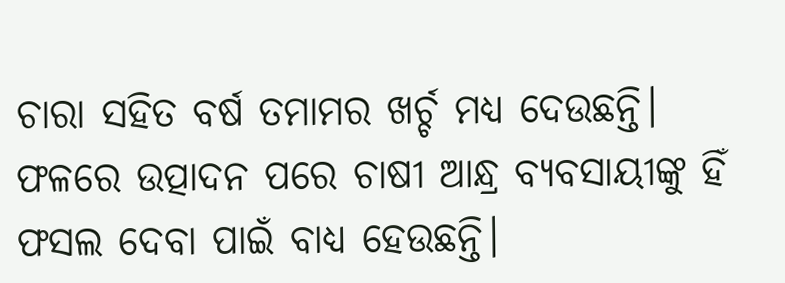ଚାରା ସହିତ ବର୍ଷ ତମାମର ଖର୍ଚ୍ଚ ମଧ୍ୟ ଦେଉଛନ୍ତି। ଫଳରେ ଉତ୍ପାଦନ ପରେ ଚାଷୀ ଆନ୍ଧ୍ର ବ୍ୟବସାୟୀଙ୍କୁ ହିଁ ଫସଲ ଦେବା ପାଇଁ ବାଧ୍ୟ ହେଉଛନ୍ତି।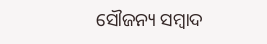ସୌଜନ୍ୟ ସମ୍ବାଦ